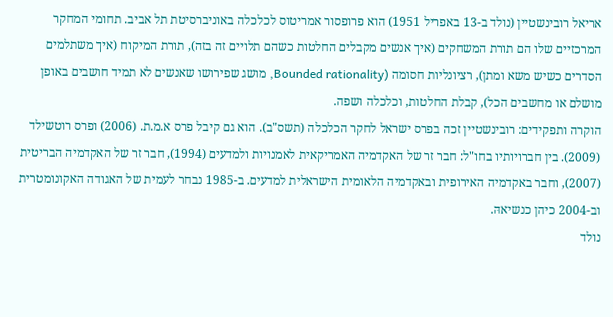אריאל רובינשטיין (נולד ב-13 באפריל 1951) הוא פרופסור אמריטוס לכלכלה באוניברסיטת תל אביב. תחומי המחקר המרכזיים שלו הם תורת המשחקים (איך אנשים מקבלים החלטות כשהם תלויים זה בזה), תורת המיקוח (איך משתלמים הסדרים כשיש משא ומתן), רציונליות חסומה (Bounded rationality, מושג שפירושו שאנשים לא תמיד חושבים באופן מושלם או מחשבים הכל), קבלת החלטות, וכלכלה ושפה.
הוקרה ותפקידים: רובינשטיין זכה בפרס ישראל לחקר הכלכלה (תשס"ב). הוא גם קיבל פרס א.מ.ת. (2006) ופרס רוטשילד (2009). בין חברויותיו בחו"ל: חבר זר של האקדמיה האמריקאית לאמנויות ולמדעים (1994), חבר זר של האקדמיה הבריטית (2007), וחבר באקדמיה האירופית ובאקדמיה הלאומית הישראלית למדעים. ב-1985 נבחר לעמית של האגודה האקונומטרית וב-2004 כיהן כנשיאהּ.
נולד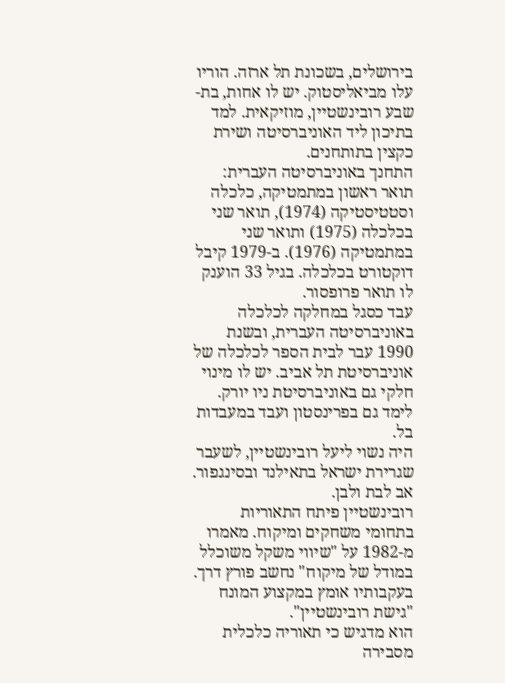בירושלים, בשכונת תל ארזה. הוריו עלו מביאליסטוק. יש לו אחות, בת-שבע רובינשטיין, מוזיקאית. למד בתיכון ליד האוניברסיטה ושירת כקצין בתותחנים.
התחנך באוניברסיטה העברית: תואר ראשון במתמטיקה, כלכלה וסטטיסטיקה (1974), תואר שני בכלכלה (1975) ותואר שני במתמטיקה (1976). ב-1979 קיבל דוקטורט בכלכלה. בגיל 33 הוענק לו תואר פרופסור.
עבד כסגל במחלקה לכלכלה באוניברסיטה העברית, ובשנת 1990 עבר לבית הספר לכלכלה של אוניברסיטת תל אביב. יש לו מינוי חלקי גם באוניברסיטת ניו יורק. לימד גם בפרינסטון ועבד במעבדות בל.
היה נשוי ליעל רובינשטיין, לשעבר שגרירת ישראל בתאילנד ובסינגפור. אב לבת ולבן.
רובינשטיין פיתח התאוריות בתחומי משחקים ומיקוח. מאמרו מ-1982 על "שיווי משקל משוכלל במודל של מיקוח" נחשב פורץ דרך. בעקבותיו אומץ במקצוע המונח "גישת רובינשטיין".
הוא מדגיש כי תאוריה כלכלית מסבירה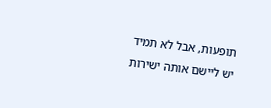תופעות, אבל לא תמיד יש ליישם אותה ישירות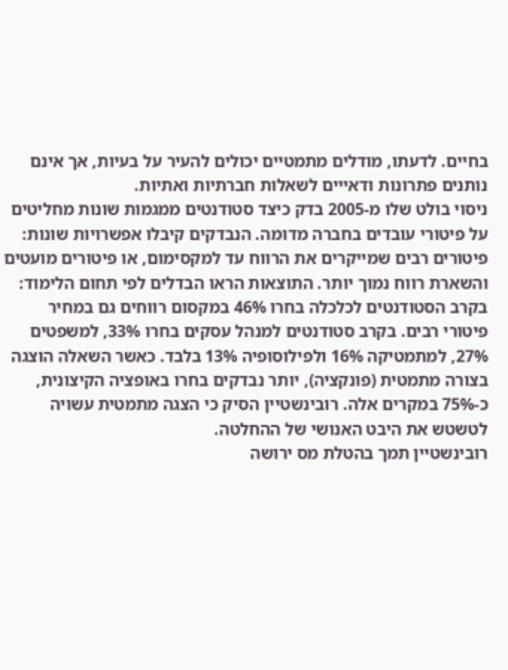בחיים. לדעתו, מודלים מתמטיים יכולים להעיר על בעיות, אך אינם נותנים פתרונות ודאייים לשאלות חברתיות ואתיות.
ניסוי בולט שלו מ-2005 בדק כיצד סטודנטים ממגמות שונות מחליטים על פיטורי עובדים בחברה מדומה. הנבדקים קיבלו אפשרויות שונות: פיטורים רבים שמייקרים את הרווח עד למקסימום, או פיטורים מועטים והשארת רווח נמוך יותר. התוצאות הראו הבדלים לפי תחום הלימוד: בקרב הסטודנטים לכלכלה בחרו 46% במקסום רווחים גם במחיר פיטורי רבים. בקרב סטודנטים למנהל עסקים בחרו 33%, למשפטים 27%, למתמטיקה 16% ולפילוסופיה 13% בלבד. כאשר השאלה הוצגה בצורה מתמטית (פונקציה), יותר נבדקים בחרו באופציה הקיצונית, כ-75% במקרים אלה. רובינשטיין הסיק כי הצגה מתמטית עשויה לטשטש את היבט האנושי של ההחלטה.
רובינשטיין תמך בהטלת מס ירושה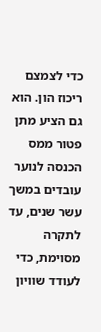כדי לצמצם ריכוז הון. הוא גם הציע מתן פטור ממס הכנסה לנוער עובדים במשך עשר שנים, עד לתקרה מסוימת, כדי לעודד שוויון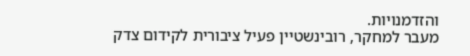והזדמנויות.
מעבר למחקר, רובינשטיין פעיל ציבורית לקידום צדק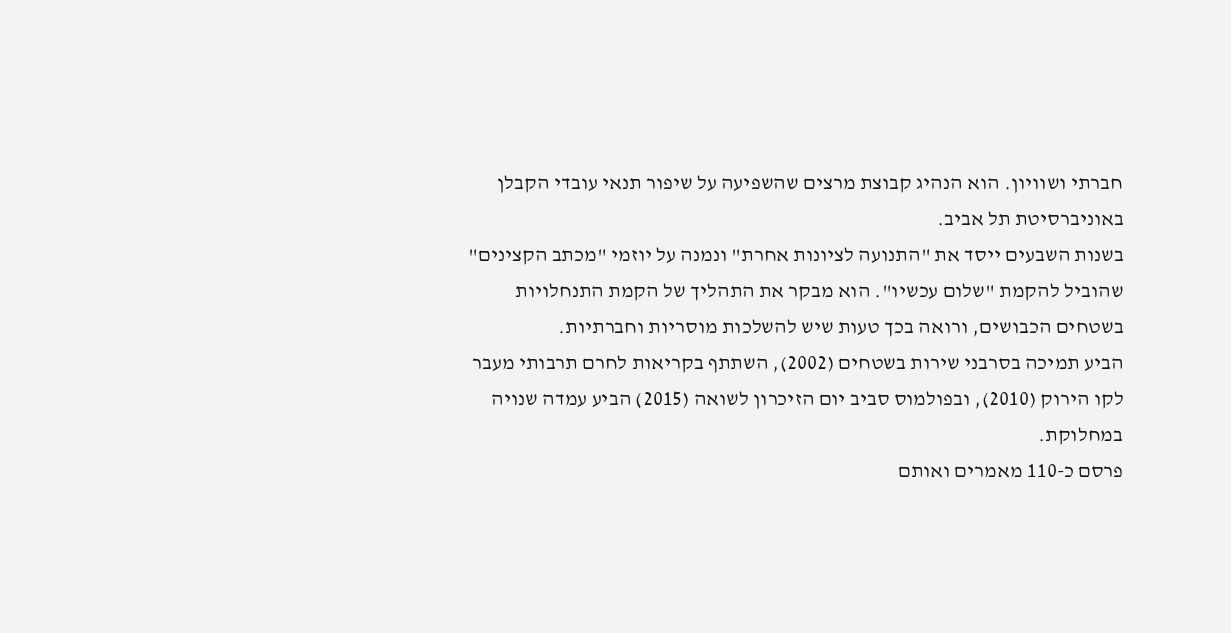חברתי ושוויון. הוא הנהיג קבוצת מרצים שהשפיעה על שיפור תנאי עובדי הקבלן באוניברסיטת תל אביב.
בשנות השבעים ייסד את "התנועה לציונות אחרת" ונמנה על יוזמי "מכתב הקצינים" שהוביל להקמת "שלום עכשיו". הוא מבקר את התהליך של הקמת התנחלויות בשטחים הכבושים, ורואה בכך טעות שיש להשלכות מוסריות וחברתיות.
הביע תמיכה בסרבני שירות בשטחים (2002), השתתף בקריאות לחרם תרבותי מעבר לקו הירוק (2010), ובפולמוס סביב יום הזיכרון לשואה (2015) הביע עמדה שנויה במחלוקת.
פרסם כ-110 מאמרים ואותם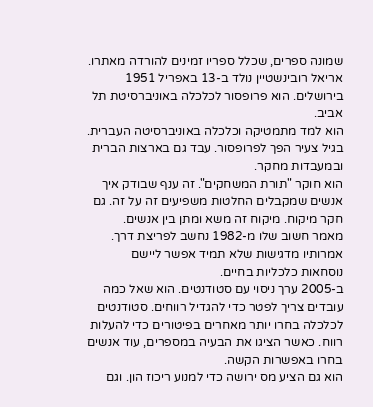שמונה ספרים, שכלל ספריו זמינים להורדה מאתרו.
אריאל רובינשטיין נולד ב-13 באפריל 1951 בירושלים. הוא פרופסור לכלכלה באוניברסיטת תל אביב.
הוא למד מתמטיקה וכלכלה באוניברסיטה העברית. בגיל צעיר הפך לפרופסור. עבד גם בארצות הברית ובמעבדות מחקר.
הוא חוקר "תורת המשחקים". זה ענף שבודק איך אנשים שמקבלים החלטות משפיעים זה על זה. גם חקר מיקוח. מיקוח זה משא ומתן בין אנשים.
מאמר חשוב שלו מ-1982 נחשב לפריצת דרך. אמרותיו מדגישות שלא תמיד אפשר ליישם נוסחאות כלכליות בחיים.
ב-2005 ערך ניסוי עם סטודנטים. הוא שאל כמה עובדים צריך לפטר כדי להגדיל רווחים. סטודנטים לכלכלה בחרו יותר מאחרים בפיטורים כדי להעלות רווח. כאשר הציגו את הבעיה במספרים, עוד אנשים בחרו באפשרות הקשה.
הוא גם הציע מס ירושה כדי למנוע ריכוז הון. וגם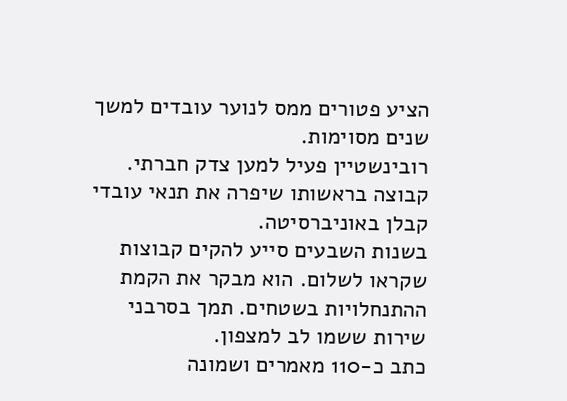הציע פטורים ממס לנוער עובדים למשך שנים מסוימות.
רובינשטיין פעיל למען צדק חברתי. קבוצה בראשותו שיפרה את תנאי עובדי קבלן באוניברסיטה.
בשנות השבעים סייע להקים קבוצות שקראו לשלום. הוא מבקר את הקמת ההתנחלויות בשטחים. תמך בסרבני שירות ששמו לב למצפון.
כתב כ-110 מאמרים ושמונה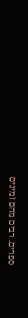ספרים. רבים מהם זמינים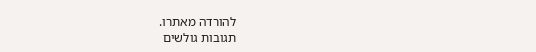להורדה מאתרו.
תגובות גולשים